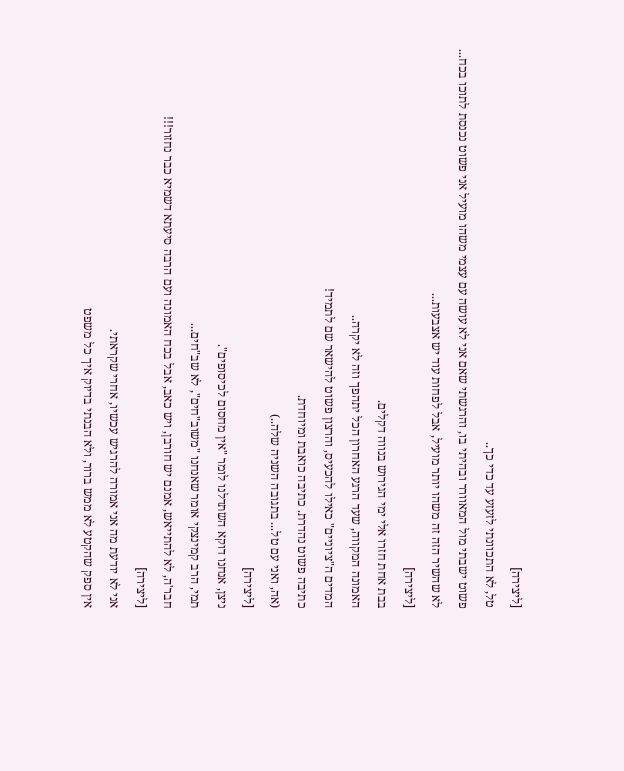[ליצירה]
טל, לא התכוונתי לזעזע עד כדי כך..
פשוט ישבתי מול המאוורר ובהיתי בו, והרגשתי שאם אני לא עושה עם עצמי משהו מועיל אני פשוט נכנסת לתוכו בכח...
לא שהשיר הזה זה משהו יותר מועיל, אבל לפחות עוד יש אצבעות...
[ליצירה]
בבת אחת חזרו אלי ימי הגירוש בנווה דקלים.
האמונה המקווה, שעד הרגע האחרון הכל יתהפך וזה לא יקרה..
המדים ה"ציוניים" כאילו להכעיס, והרצון פשוט להישאר שם לתמיד!
כתיבה פשוט נהדרת. כתיבה כואבת ומיוחדת.
(אה, ואני עם טל... בתגובה השניה שלה..)
[ליצירה]
ניצן, אנחנו דוקא השתדלנו לומר "אין מחסום לכיסופים".
תמי, הרב קמינצקי אומר שאנחנו "משוב"חים", לא שב"חים...
חבר'ה, לא להתייאש, אמנם יש חורבן, ויש כאב, אבל בכח האמונה ועם הרבה סיעתא דשמיא כבר נחזור!!!
[ליצירה]
אני לא יודעת מה אני אמורה להרגיש עכשיו, אחרי שקראתי.
אין ספק שהקטע לא ממש ברור, ולא הבנתי בדיוק איך כל משפט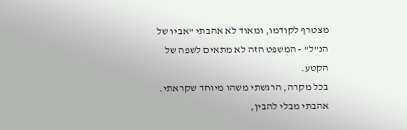מצטרף לקודמו, ומאוד לא אהבתי "אביו של הנ"ל" - המשפט הזה לא מתאים לשפה של הקטע.
בכל מקרה, הרגשתי משהו מיוחד שקראתי. אהבתי מבלי להבין,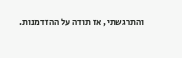והתרגשתי, אז תודה על ההזדמנות.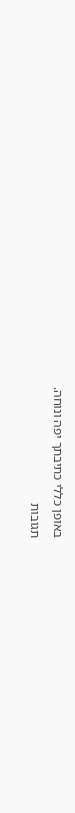באופן כללי כתיבתך יפה ונוחה.
תגובות